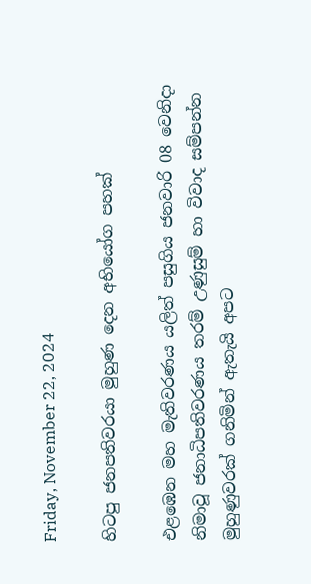Friday, November 22, 2024

හිටපු ජනපතිවරයා මුහුණ දෙන අභියෝග පහක්

එළඹෙන මහ මැතිවරණය යලිත් පසුගිය ජනවාරි 08 වෙනිදා නිමාවූ ජනාධිපතිවරණය තරම් උණුසුම් හා විවාද සම්පන්න මුහුණුවරක් ගනිමින් ඇතැයි අපට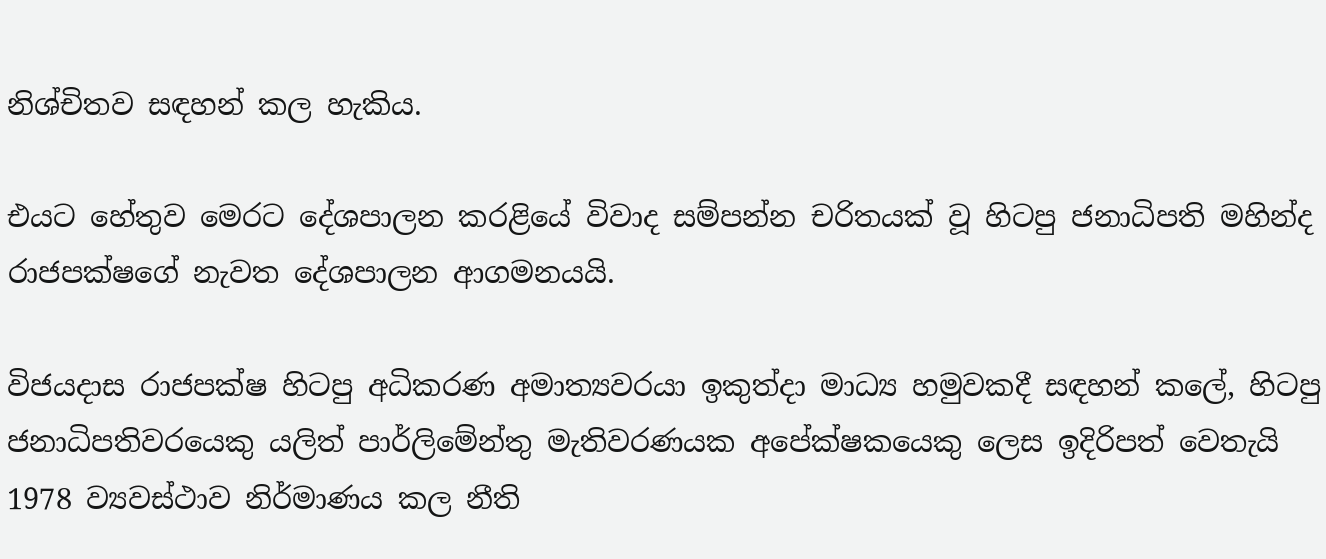නිශ්චිතව සඳහන් කල හැකිය.

එයට හේතුව මෙරට දේශපාලන කරළියේ විවාද සම්පන්න චරිතයක් වූ හිටපු ජනාධිපති මහින්ද රාජපක්ෂගේ නැවත දේශපාලන ආගමනයයි.

විජයදාස රාජපක්ෂ හිටපු අධිකරණ අමාත්‍යවරයා ඉකුත්දා මාධ්‍ය හමුවකදී සඳහන් කලේ, හිටපු ජනාධිපතිවරයෙකු යලිත් පාර්ලිමේන්තු මැතිවරණයක අපේක්ෂකයෙකු ලෙස ඉදිරිපත් වෙතැයි 1978 ව්‍යවස්ථාව නිර්මාණය කල නීති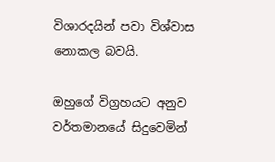විශාරදයින් පවා විශ්වාස නොකල බවයි.

ඔහුගේ විග්‍රහයට අනුව වර්තමානයේ සිදුවෙමින්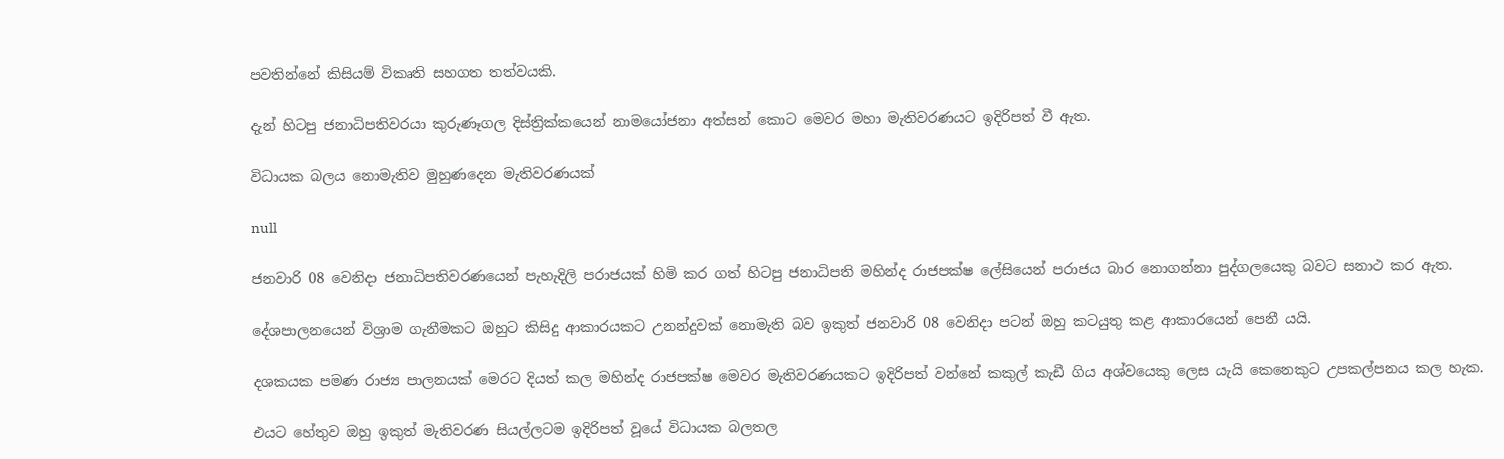පවතින්නේ කිසියම් විකෘති සහගත තත්වයකි.

දැන් හිටපු ජනාධිපතිවරයා කුරුණෑගල දිස්ත්‍රික්කයෙන් නාමයෝජනා අත්සන් කොට මෙවර මහා මැතිවරණයට ඉදිරිපත් වී ඇත.

විධායක බලය නොමැතිව මුහුණදෙන මැතිවරණයක්

null

ජනවාරි 08 වෙනිදා ජනාධිපතිවරණයෙන් පැහැදිලි පරාජයක් හිමි කර ගත් හිටපු ජනාධිපති මහින්ද රාජපක්ෂ ලේසියෙන් පරාජය බාර නොගන්නා පුද්ගලයෙකු බවට සනාථ කර ඇත.

දේශපාලනයෙන් විශ්‍රාම ගැනීමකට ඔහුට කිසිදු ආකාරයකට උනන්දුවක් නොමැති බව ඉකුත් ජනවාරි 08 වෙනිදා පටන් ඔහු කටයුතු කළ ආකාරයෙන් පෙනී යයි.

දශකයක පමණ රාජ්‍ය පාලනයක් මෙරට දියත් කල මහින්ද රාජපක්ෂ මෙවර මැතිවරණයකට ඉදිරිපත් වන්නේ කකුල් කැඩී ගිය අශ්වයෙකු ලෙස යැයි කෙනෙකුට උපකල්පනය කල හැක.

එයට හේතුව ඔහු ඉකුත් මැතිවරණ සියල්ලටම ඉදිරිපත් වූයේ විධායක බලතල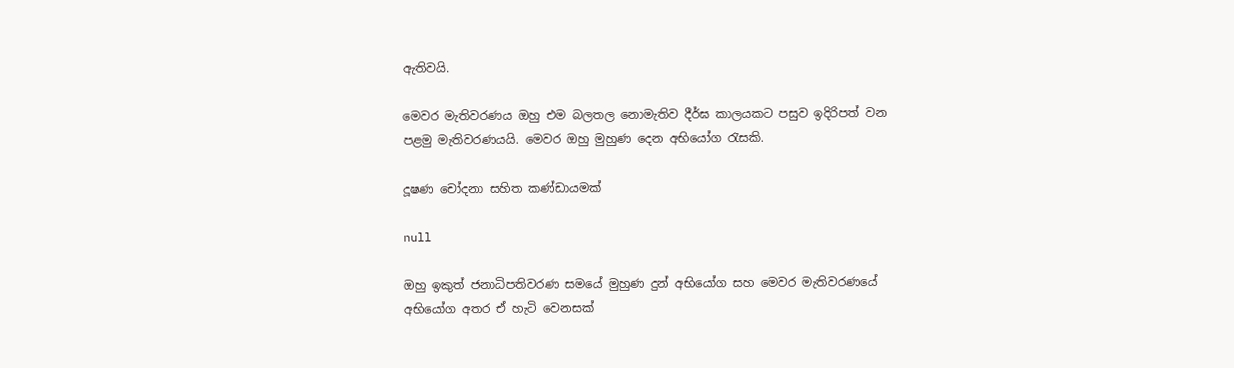ඇතිවයි.

මෙවර මැතිවරණය ඔහු එම බලතල නොමැතිව දීර්ඝ කාලයකට පසුව ඉදිරිපත් වන පළමු මැතිවරණයයි. මෙවර ඔහු මුහුණ දෙන අභියෝග රැසකි.

දූෂණ චෝදනා සහිත කණ්ඩායමක්

null

ඔහු ඉකුත් ජනාධිපතිවරණ සමයේ මුහුණ දුන් අභියෝග සහ මෙවර මැතිවරණයේ අභියෝග අතර ඒ හැටි වෙනසක්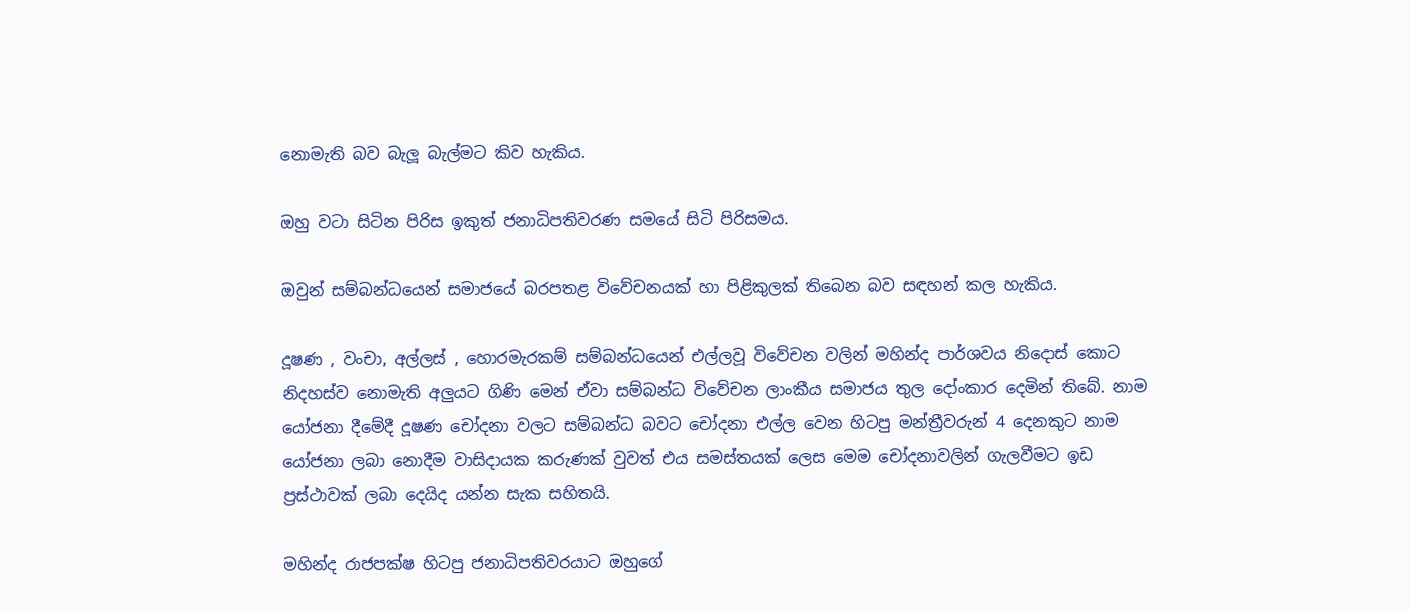නොමැති බව බැලූ බැල්මට කිව හැකිය.

ඔහු වටා සිටින පිරිස ඉකුත් ජනාධිපතිවරණ සමයේ සිටි පිරිසමය.

ඔවුන් සම්බන්ධයෙන් සමාජයේ බරපතළ විවේචනයක් හා පිළිකුලක් තිබෙන බව සඳහන් කල හැකිය.

දූෂණ , වංචා, අල්ලස් , හොරමැරකම් සම්බන්ධයෙන් එල්ලවූ විවේචන වලින් මහින්ද පාර්ශවය නිදොස් කොට නිදහස්ව නොමැති අලුයට ගිණි මෙන් ඒවා සම්බන්ධ විවේචන ලාංකීය සමාජය තුල දෝංකාර දෙමින් තිබේ. නාම යෝජනා දීමේදී දූෂණ චෝදනා වලට සම්බන්ධ බවට චෝදනා එල්ල වෙන හිටපු මන්ත්‍රීවරුන් 4 දෙනකුට නාම යෝජනා ලබා නොදීම වාසිදායක කරුණක් වුවත් එය සමස්තයක් ලෙස මෙම චෝදනාවලින් ගැලවීමට ඉඩ ප්‍රස්ථාවක් ලබා දෙයිද යන්න සැක සහිතයි.

මහින්ද රාජපක්ෂ හිටපු ජනාධිපතිවරයාට ඔහුගේ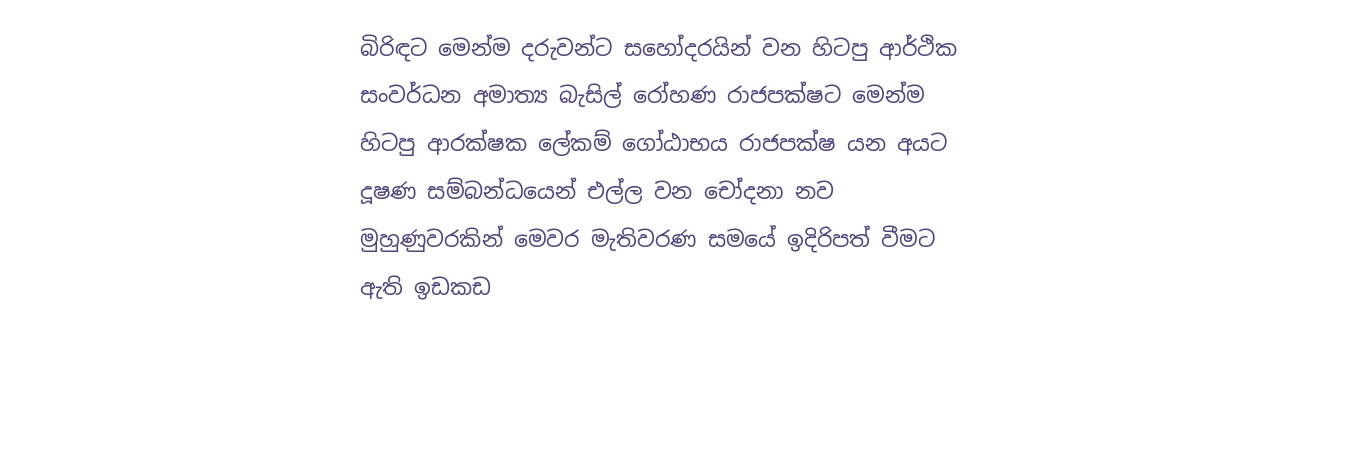බිරිඳට මෙන්ම දරුවන්ට සහෝදරයින් වන හිටපු ආර්ථික සංවර්ධන අමාත්‍ය බැසිල් රෝහණ රාජපක්ෂට මෙන්ම හිටපු ආරක්ෂක ලේකම් ගෝඨාභය රාජපක්ෂ යන අයට දූෂණ සම්බන්ධයෙන් එල්ල වන චෝදනා නව මුහුණුවරකින් මෙවර මැතිවරණ සමයේ ඉදිරිපත් වීමට ඇති ඉඩකඩ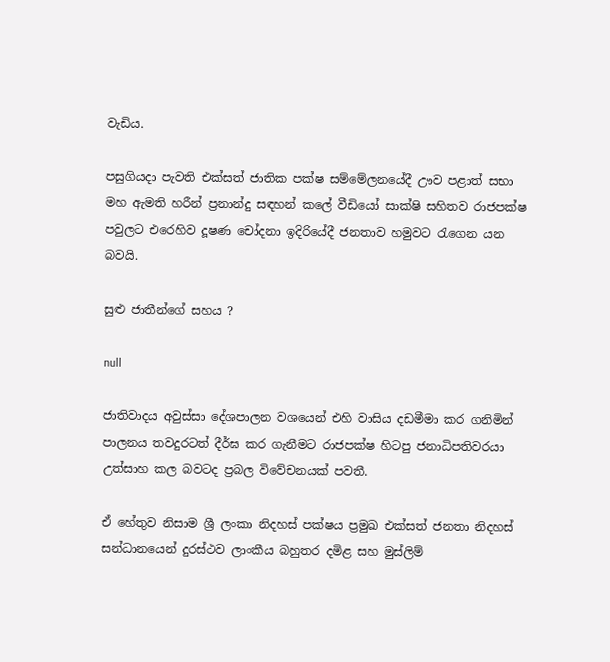වැඩිය.

පසුගියදා පැවති එක්සත් ජාතික පක්ෂ සම්මේලනයේදී ඌව පළාත් සභා මහ ඇමති හරීන් ප්‍රනාන්දු සඳහන් කලේ වීඩියෝ සාක්ෂි සහිතව රාජපක්ෂ පවුලට එරෙහිව දූෂණ චෝදනා ඉදිරියේදී ජනතාව හමුවට රැගෙන යන බවයි.

සුළු ජාතීන්ගේ සහය ?

null

ජාතිවාදය අවුස්සා දේශපාලන වශයෙන් එහි වාසිය දඩමීමා කර ගනිමින් පාලනය තවදුරටත් දීර්ඝ කර ගැනීමට රාජපක්ෂ හිටපු ජනාධිපතිවරයා උත්සාහ කල බවටද ප්‍රබල විවේචනයක් පවතී.

ඒ හේතුව නිසාම ශ්‍රී ලංකා නිදහස් පක්ෂය ප්‍රමුඛ එක්සත් ජනතා නිදහස් සන්ධානයෙන් දුරස්ථව ලාංකීය බහුතර දමිළ සහ මුස්ලිම්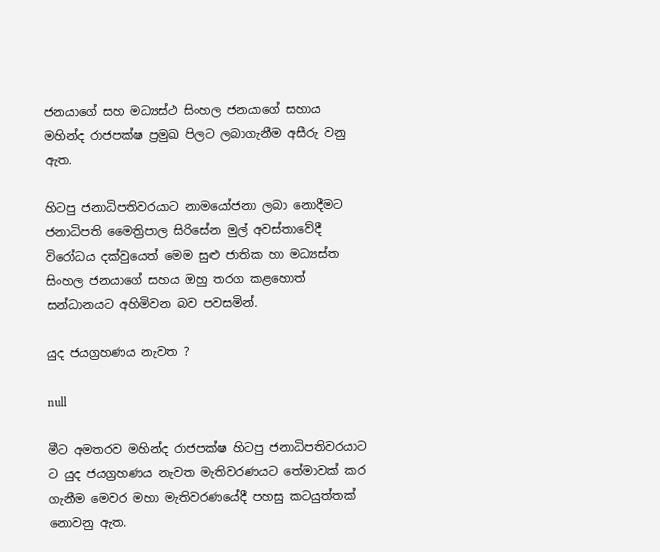ජනයාගේ සහ මධ්‍යස්ථ සිංහල ජනයාගේ සහාය මහින්ද රාජපක්ෂ ප්‍රමුඛ පිලට ලබාගැනීම අසීරු වනු ඇත.

හිටපු ජනාධිපතිවරයාට නාමයෝජනා ලබා නොදීමට ජනාධිපති මෛත්‍රිපාල සිරිසේන මුල් අවස්තාවේදී විරෝධය දක්වුයෙත් මෙම සුළු ජාතික හා මධ්‍යස්ත සිංහල ජනයාගේ සහය ඔහු තරග කළහොත් සන්ධානයට අහිමිවන බව පවසමින්.

යුද ජයග්‍රහණය නැවත ?

null

මීට අමතරව මහින්ද රාජපක්ෂ හිටපු ජනාධිපතිවරයාට ට යුද ජයග්‍රහණය නැවත මැතිවරණයට තේමාවක් කර ගැනීම මෙවර මහා මැතිවරණයේදී පහසු කටයුත්තක් නොවනු ඇත.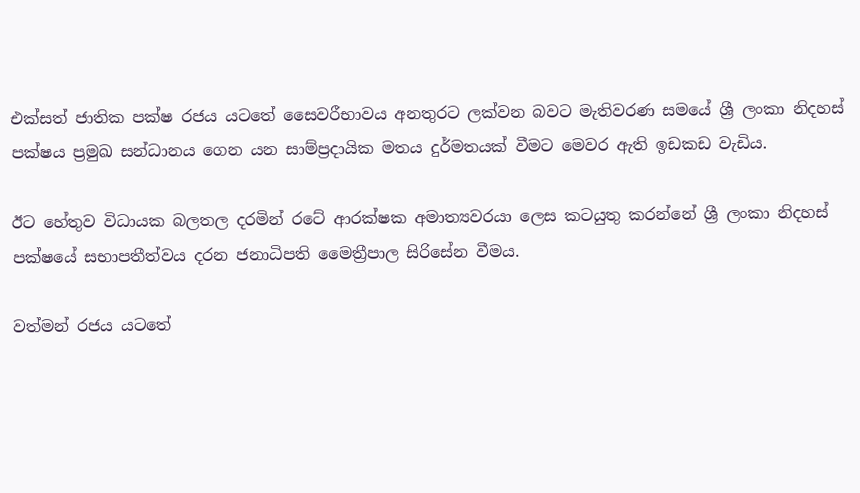එක්සත් ජාතික පක්ෂ රජය යටතේ සෛවරීභාවය අනතුරට ලක්වන බවට මැතිවරණ සමයේ ශ්‍රී ලංකා නිදහස් පක්ෂය ප්‍රමුඛ සන්ධානය ගෙන යන සාම්ප්‍රදායික මතය දුර්මතයක් වීමට මෙවර ඇති ඉඩකඩ වැඩිය.

ඊට හේතුව විධායක බලතල දරමින් රටේ ආරක්ෂක අමාත්‍යවරයා ලෙස කටයුතු කරන්නේ ශ්‍රී ලංකා නිදහස් පක්ෂයේ සභාපතීත්වය දරන ජනාධිපති මෛත්‍රීපාල සිරිසේන වීමය.

වත්මන් රජය යටතේ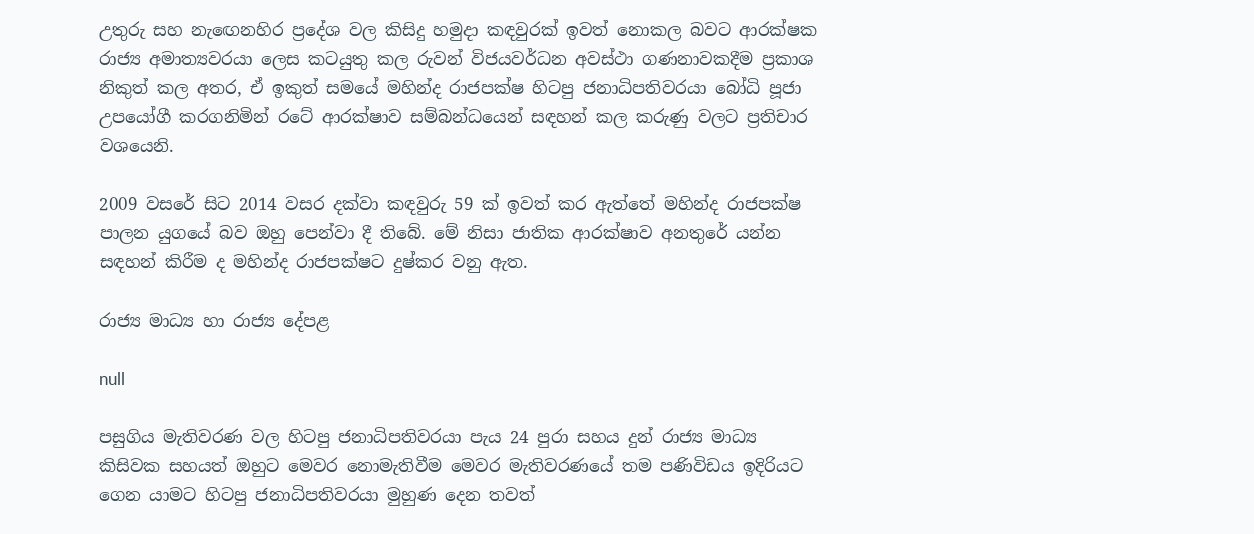උතුරු සහ නැඟෙනහිර ප්‍රදේශ වල කිසිදු හමුදා කඳවුරක් ඉවත් නොකල බවට ආරක්ෂක රාජ්‍ය අමාත්‍යවරයා ලෙස කටයුතු කල රුවන් විජයවර්ධන අවස්ථා ගණනාවකදීම ප්‍රකාශ නිකුත් කල අතර, ඒ ඉකුත් සමයේ මහින්ද රාජපක්ෂ හිටපු ජනාධිපතිවරයා බෝධි පූජා උපයෝගී කරගනිමින් රටේ ආරක්ෂාව සම්බන්ධයෙන් සඳහන් කල කරුණු වලට ප්‍රතිචාර වශයෙනි.

2009 වසරේ සිට 2014 වසර දක්වා කඳවුරු 59 ක් ඉවත් කර ඇත්තේ මහින්ද රාජපක්ෂ පාලන යුගයේ බව ඔහු පෙන්වා දී තිබේ. මේ නිසා ජාතික ආරක්ෂාව අනතුරේ යන්න සඳහන් කිරීම ද මහින්ද රාජපක්ෂට දුෂ්කර වනු ඇත.

රාජ්‍ය මාධ්‍ය හා රාජ්‍ය දේපළ

null

පසුගිය මැතිවරණ වල හිටපු ජනාධිපතිවරයා පැය 24 පුරා සහය දුන් රාජ්‍ය මාධ්‍ය කිසිවක සහයත් ඔහුට මෙවර නොමැතිවීම මෙවර මැතිවරණයේ තම පණිවිඩය ඉදිරියට ගෙන යාමට හිටපු ජනාධිපතිවරයා මුහුණ දෙන තවත්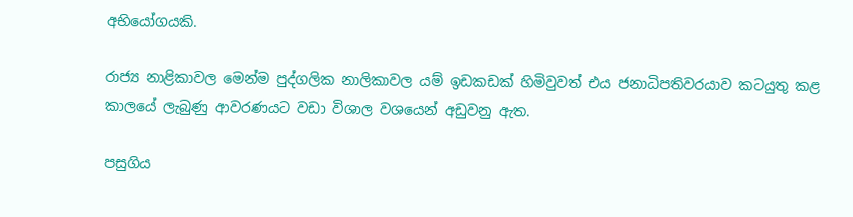අභියෝගයකි.

රාජ්‍ය නාළිකාවල මෙන්ම පුද්ගලික නාලිකාවල යම් ඉඩකඩක් හිමිවුවත් එය ජනාධිපතිවරයාව කටයුතු කළ කාලයේ ලැබුණු ආවරණයට වඩා විශාල වශයෙන් අඩුවනු ඇත.

පසුගිය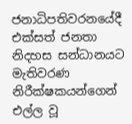ජනාධිපතිවරනයේදී එක්සත් ජනතා නිදහස සන්ධානයට මැතිවරණ නිරීක්ෂකයන්ගෙන් එල්ල වූ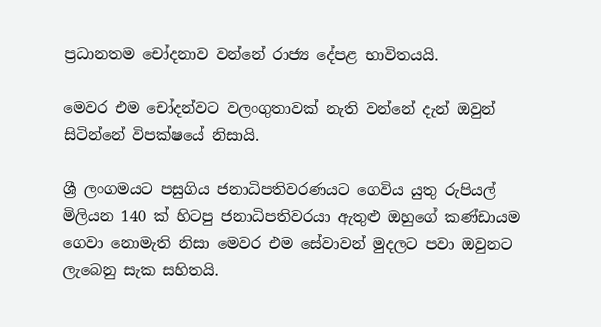ප්‍රධානතම චෝදනාව වන්නේ රාජ්‍ය දේපළ භාවිතයයි.

මෙවර එම චෝදන්වට වලංගුතාවක් නැති වන්නේ දැන් ඔවුන් සිටින්නේ විපක්ෂයේ නිසායි.

ශ්‍රී ලංගමයට පසුගිය ජනාධිපතිවරණයට ගෙවිය යුතු රුපියල් මිලියන 140 ක් හිටපු ජනාධිපතිවරයා ඇතුළු ඔහුගේ කණ්ඩායම ගෙවා නොමැති නිසා මෙවර එම සේවාවන් මුදලට පවා ඔවුනට ලැබෙනු සැක සහිතයි.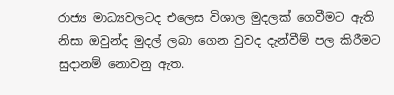රාජ්‍ය මාධ්‍යවලටද එලෙස විශාල මුදලක් ගෙවීමට ඇති නිසා ඔවුන්ද මුදල් ලබා ගෙන වුවද දැන්වීම් පල කිරීමට සුදානම් නොවනු ඇත.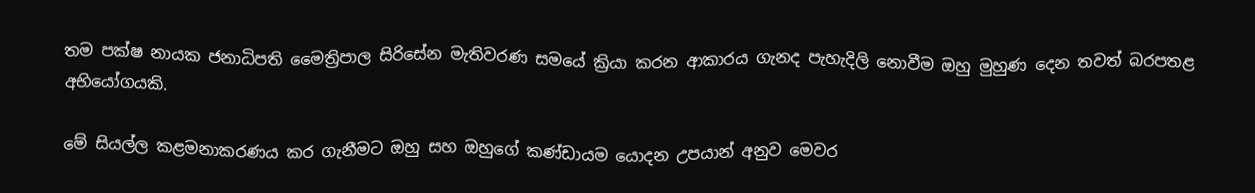තම පක්ෂ නායක ජනාධිපති මෛත්‍රිපාල සිරිසේන මැතිවරණ සමයේ ක්‍රියා කරන ආකාරය ගැනද පැහැදිලි නොවීම ඔහු මුහුණ දෙන තවත් බරපතළ අභියෝගයකි.

මේ සියල්ල කළමනාකරණය කර ගැනීමට ඔහු සහ ඔහුගේ කණ්ඩායම යොදන උපයාන් අනුව මෙවර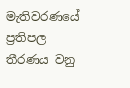මැතිවරණයේ ප්‍රතිපල තීරණය වනු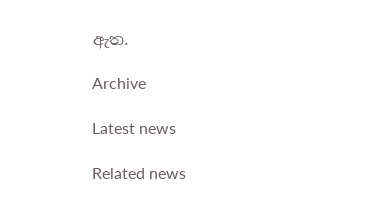ඇත.

Archive

Latest news

Related news